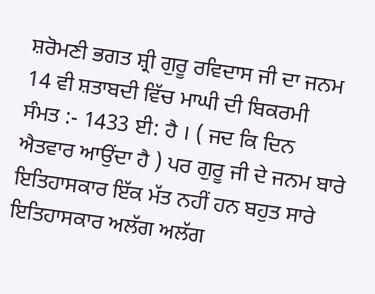ਸ਼ਰੋਮਣੀ ਭਗਤ ਸ਼੍ਰੀ ਗੁਰੂ ਰਵਿਦਾਸ ਜੀ ਦਾ ਜਨਮ 14 ਵੀ ਸ਼ਤਾਬਦੀ ਵਿੱਚ ਮਾਘੀ ਦੀ ਬਿਕਰਮੀ
ਸੰਮਤ :- 1433 ਈ: ਹੈ । ( ਜਦ ਕਿ ਦਿਨ ਐਤਵਾਰ ਆਉਂਦਾ ਹੈ ) ਪਰ ਗੁਰੂ ਜੀ ਦੇ ਜਨਮ ਬਾਰੇ
ਇਤਿਹਾਸਕਾਰ ਇੱਕ ਮੱਤ ਨਹੀਂ ਹਨ ਬਹੁਤ ਸਾਰੇ ਇਤਿਹਾਸਕਾਰ ਅਲੱਗ ਅਲੱਗ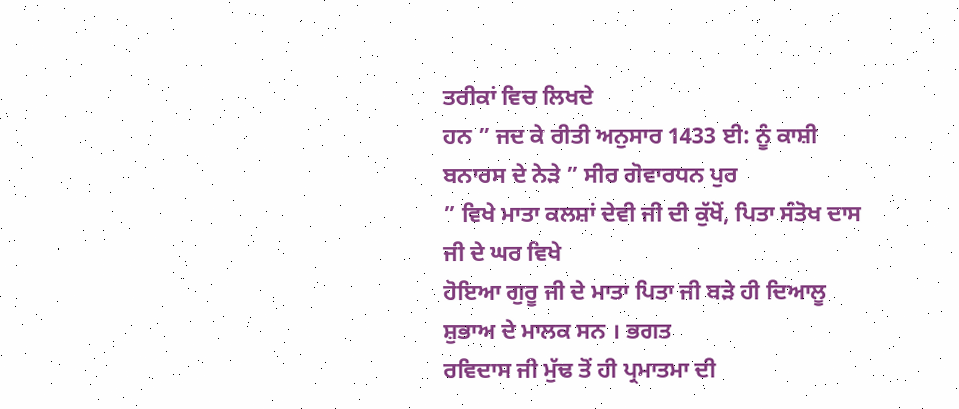ਤਰੀਕਾਂ ਵਿਚ ਲਿਖਦੇ
ਹਨ ” ਜਦ ਕੇ ਰੀਤੀ ਅਨੁਸਾਰ 1433 ਈ: ਨੂੰ ਕਾਸ਼ੀ ਬਨਾਰਸ ਦੇ ਨੇੜੇ ” ਸੀਰ ਗੋਵਾਰਧਨ ਪੁਰ
” ਵਿਖੇ ਮਾਤਾ ਕਲਸ਼ਾਂ ਦੇਵੀ ਜੀ ਦੀ ਕੁੱਖੋਂ, ਪਿਤਾ ਸੰਤੋਖ ਦਾਸ ਜੀ ਦੇ ਘਰ ਵਿਖੇ
ਹੋਇਆ ਗੁਰੂ ਜੀ ਦੇ ਮਾਤਾ ਪਿਤਾ ਜੀ ਬੜੇ ਹੀ ਦਿਆਲੂ ਸ਼ੁਭਾਅ ਦੇ ਮਾਲਕ ਸਨ । ਭਗਤ
ਰਵਿਦਾਸ ਜੀ ਮੁੱਢ ਤੋਂ ਹੀ ਪ੍ਰਮਾਤਮਾ ਦੀ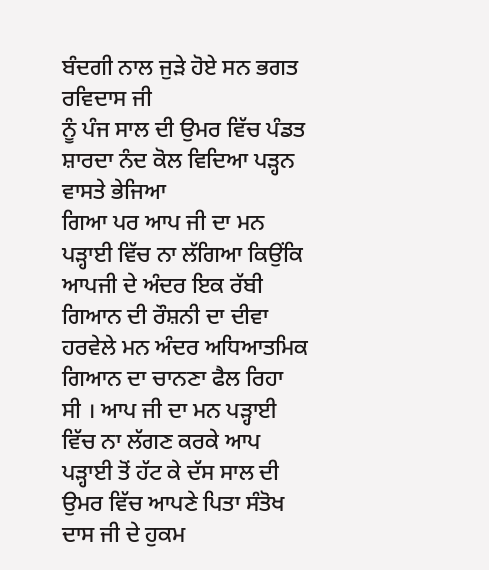ਬੰਦਗੀ ਨਾਲ ਜੁੜੇ ਹੋਏ ਸਨ ਭਗਤ ਰਵਿਦਾਸ ਜੀ
ਨੂੰ ਪੰਜ ਸਾਲ ਦੀ ਉਮਰ ਵਿੱਚ ਪੰਡਤ ਸ਼ਾਰਦਾ ਨੰਦ ਕੋਲ ਵਿਦਿਆ ਪੜ੍ਹਨ ਵਾਸਤੇ ਭੇਜਿਆ
ਗਿਆ ਪਰ ਆਪ ਜੀ ਦਾ ਮਨ ਪੜ੍ਹਾਈ ਵਿੱਚ ਨਾ ਲੱਗਿਆ ਕਿਉਂਕਿ ਆਪਜੀ ਦੇ ਅੰਦਰ ਇਕ ਰੱਬੀ
ਗਿਆਨ ਦੀ ਰੌਸ਼ਨੀ ਦਾ ਦੀਵਾ ਹਰਵੇਲੇ ਮਨ ਅੰਦਰ ਅਧਿਆਤਮਿਕ ਗਿਆਨ ਦਾ ਚਾਨਣਾ ਫੈਲ ਰਿਹਾ
ਸੀ । ਆਪ ਜੀ ਦਾ ਮਨ ਪੜ੍ਹਾਈ ਵਿੱਚ ਨਾ ਲੱਗਣ ਕਰਕੇ ਆਪ ਪੜ੍ਹਾਈ ਤੋਂ ਹੱਟ ਕੇ ਦੱਸ ਸਾਲ ਦੀ
ਉਮਰ ਵਿੱਚ ਆਪਣੇ ਪਿਤਾ ਸੰਤੋਖ ਦਾਸ ਜੀ ਦੇ ਹੁਕਮ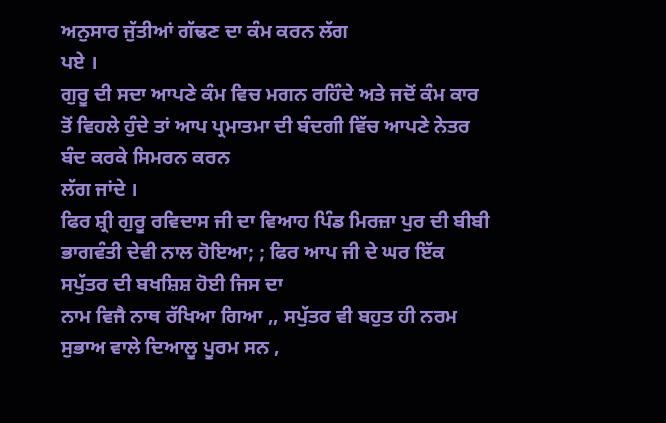ਅਨੁਸਾਰ ਜੁੱਤੀਆਂ ਗੱਢਣ ਦਾ ਕੰਮ ਕਰਨ ਲੱਗ
ਪਏ ।
ਗੁਰੂ ਦੀ ਸਦਾ ਆਪਣੇ ਕੰਮ ਵਿਚ ਮਗਨ ਰਹਿੰਦੇ ਅਤੇ ਜਦੋਂ ਕੰਮ ਕਾਰ
ਤੋਂ ਵਿਹਲੇ ਹੁੰਦੇ ਤਾਂ ਆਪ ਪ੍ਰਮਾਤਮਾ ਦੀ ਬੰਦਗੀ ਵਿੱਚ ਆਪਣੇ ਨੇਤਰ ਬੰਦ ਕਰਕੇ ਸਿਮਰਨ ਕਰਨ
ਲੱਗ ਜਾਂਦੇ ।
ਫਿਰ ਸ਼੍ਰੀ ਗੁਰੂ ਰਵਿਦਾਸ ਜੀ ਦਾ ਵਿਆਹ ਪਿੰਡ ਮਿਰਜ਼ਾ ਪੁਰ ਦੀ ਬੀਬੀ
ਭਾਗਵੰਤੀ ਦੇਵੀ ਨਾਲ ਹੋਇਆ; ; ਫਿਰ ਆਪ ਜੀ ਦੇ ਘਰ ਇੱਕ ਸਪੁੱਤਰ ਦੀ ਬਖਸ਼ਿਸ਼ ਹੋਈ ਜਿਸ ਦਾ
ਨਾਮ ਵਿਜੈ ਨਾਥ ਰੱਖਿਆ ਗਿਆ ,, ਸਪੁੱਤਰ ਵੀ ਬਹੁਤ ਹੀ ਨਰਮ ਸੁਭਾਅ ਵਾਲੇ ਦਿਆਲੂ ਪੂਰਮ ਸਨ ,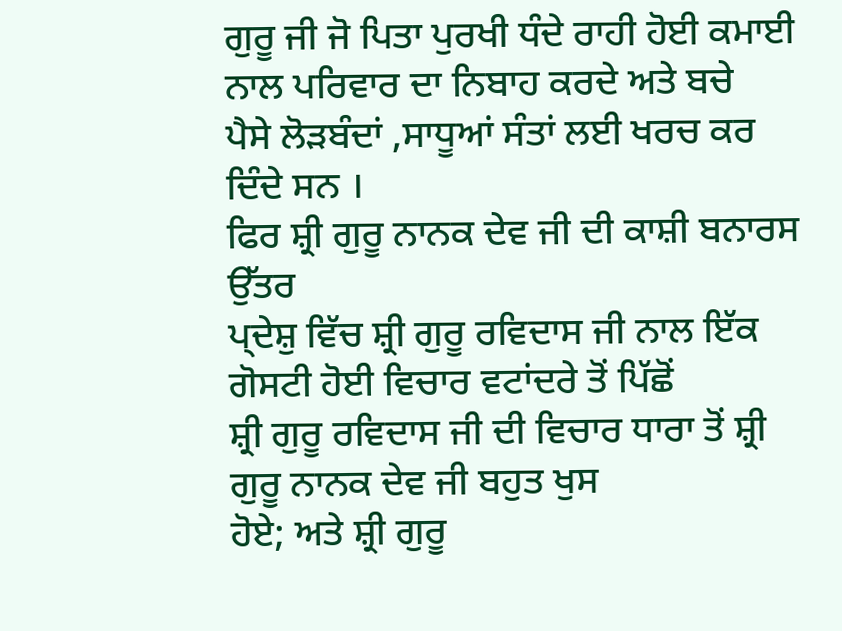ਗੁਰੂ ਜੀ ਜੋ ਪਿਤਾ ਪੁਰਖੀ ਧੰਦੇ ਰਾਹੀ ਹੋਈ ਕਮਾਈ ਨਾਲ ਪਰਿਵਾਰ ਦਾ ਨਿਬਾਹ ਕਰਦੇ ਅਤੇ ਬਚੇ
ਪੈਸੇ ਲੋੜਬੰਦਾਂ ,ਸਾਧੂਆਂ ਸੰਤਾਂ ਲਈ ਖਰਚ ਕਰ ਦਿੰਦੇ ਸਨ ।
ਫਿਰ ਸ਼੍ਰੀ ਗੁਰੂ ਨਾਨਕ ਦੇਵ ਜੀ ਦੀ ਕਾਸ਼ੀ ਬਨਾਰਸ ਉੱਤਰ
ਪ੍ਦੇਸ਼ੁ ਵਿੱਚ ਸ਼੍ਰੀ ਗੁਰੂ ਰਵਿਦਾਸ ਜੀ ਨਾਲ ਇੱਕ ਗੋਸਟੀ ਹੋਈ ਵਿਚਾਰ ਵਟਾਂਦਰੇ ਤੋਂ ਪਿੱਛੋਂ
ਸ਼੍ਰੀ ਗੁਰੂ ਰਵਿਦਾਸ ਜੀ ਦੀ ਵਿਚਾਰ ਧਾਰਾ ਤੋਂ ਸ਼੍ਰੀ ਗੁਰੂ ਨਾਨਕ ਦੇਵ ਜੀ ਬਹੁਤ ਖੁਸ
ਹੋਏ; ਅਤੇ ਸ਼੍ਰੀ ਗੁਰੂ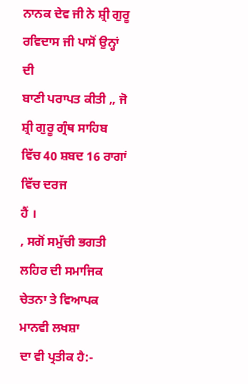ਨਾਨਕ ਦੇਵ ਜੀ ਨੇ ਸ਼੍ਰੀ ਗੁਰੂ ਰਵਿਦਾਸ ਜੀ ਪਾਸੋਂ ਉਨ੍ਹਾਂ ਦੀ
ਬਾਣੀ ਪਰਾਪਤ ਕੀਤੀ ,, ਜੋ ਸ਼੍ਰੀ ਗੁਰੂ ਗ੍ਰੰਥ ਸਾਹਿਬ ਵਿੱਚ 40 ਸ਼ਬਦ 16 ਰਾਗਾਂ ਵਿੱਚ ਦਰਜ
ਹੈਂ ।
, ਸਗੋਂ ਸਮੁੱਚੀ ਭਗਤੀ ਲਹਿਰ ਦੀ ਸਮਾਜਿਕ ਚੇਤਨਾ ਤੇ ਵਿਆਪਕ ਮਾਨਵੀ ਲਖਸ਼ਾ
ਦਾ ਵੀ ਪ੍ਰਤੀਕ ਹੈ:-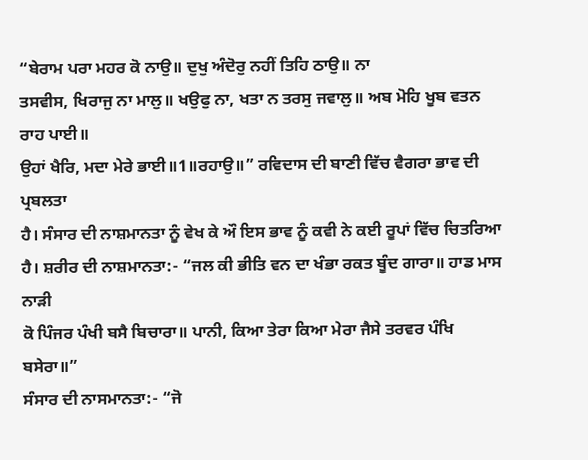“ਬੇਰਾਮ ਪਰਾ ਮਹਰ ਕੋ ਨਾਉ॥ ਦੁਖੁ ਅੰਦੋਰੁ ਨਹੀਂ ਤਿਹਿ ਠਾਉ॥ ਨਾ
ਤਸਵੀਸ, ਖਿਰਾਜੁ ਨਾ ਮਾਲੁ॥ ਖਉਫੁ ਨਾ, ਖਤਾ ਨ ਤਰਸੁ ਜਵਾਲੁ॥ ਅਬ ਮੋਹਿ ਖੂਬ ਵਤਨ ਰਾਹ ਪਾਈ॥
ਉਹਾਂ ਖੈਰਿ, ਮਦਾ ਮੇਰੇ ਭਾਈ॥1॥ਰਹਾਉ॥” ਰਵਿਦਾਸ ਦੀ ਬਾਣੀ ਵਿੱਚ ਵੈਗਰਾ ਭਾਵ ਦੀ ਪ੍ਰਬਲਤਾ
ਹੈ। ਸੰਸਾਰ ਦੀ ਨਾਸ਼ਮਾਨਤਾ ਨੂੰ ਵੇਖ ਕੇ ਔ ਇਸ ਭਾਵ ਨੂੰ ਕਵੀ ਨੇ ਕਈ ਰੂਪਾਂ ਵਿੱਚ ਚਿਤਰਿਆ
ਹੈ। ਸ਼ਰੀਰ ਦੀ ਨਾਸ਼ਮਾਨਤਾ:- “ਜਲ ਕੀ ਭੀਤਿ ਵਨ ਦਾ ਖੰਭਾ ਰਕਤ ਬੂੰਦ ਗਾਰਾ॥ ਹਾਡ ਮਾਸ ਨਾੜੀ
ਕੋ ਪਿੰਜਰ ਪੰਖੀ ਬਸੈ ਬਿਚਾਰਾ॥ ਪਾਨੀ, ਕਿਆ ਤੇਰਾ ਕਿਆ ਮੇਰਾ ਜੈਸੇ ਤਰਵਰ ਪੰਖਿ ਬਸੇਰਾ॥”
ਸੰਸਾਰ ਦੀ ਨਾਸਮਾਨਤਾ:- “ਜੋ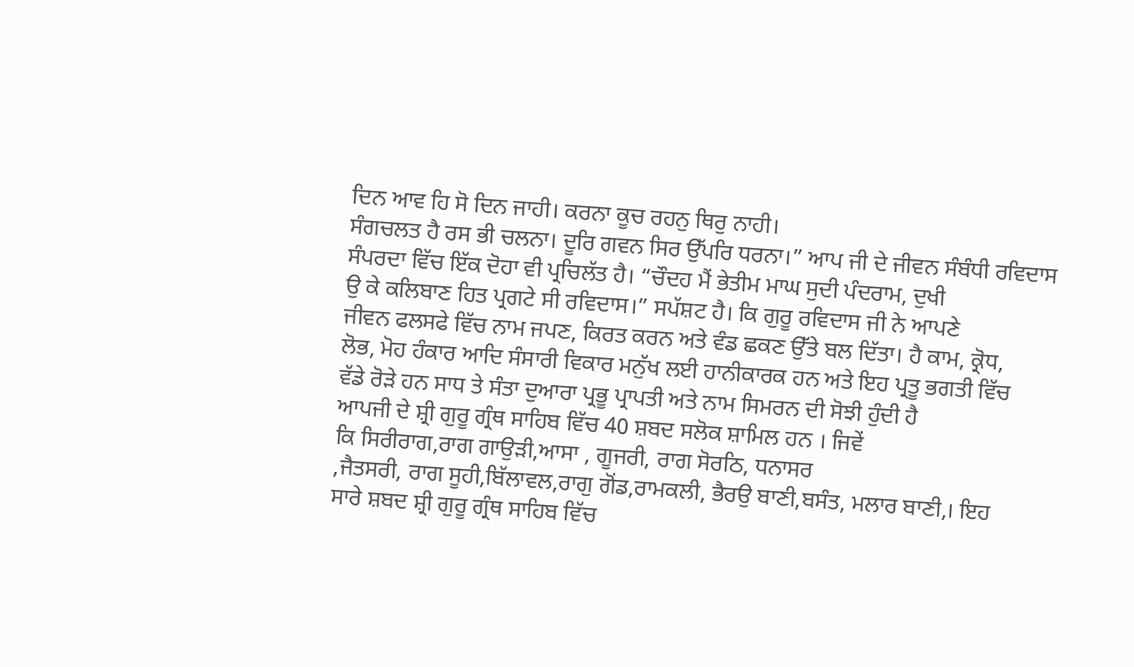ਦਿਨ ਆਵ ਹਿ ਸੋ ਦਿਨ ਜਾਹੀ। ਕਰਨਾ ਕੂਚ ਰਹਨੁ ਥਿਰੁ ਨਾਹੀ।
ਸੰਗਚਲਤ ਹੈ ਰਸ ਭੀ ਚਲਨਾ। ਦੂਰਿ ਗਵਨ ਸਿਰ ਉੱਪਰਿ ਧਰਨਾ।” ਆਪ ਜੀ ਦੇ ਜੀਵਨ ਸੰਬੰਧੀ ਰਵਿਦਾਸ
ਸੰਪਰਦਾ ਵਿੱਚ ਇੱਕ ਦੋਹਾ ਵੀ ਪ੍ਰਚਿਲੱਤ ਹੈ। “ਚੌਦਹ ਮੈਂ ਭੇਤੀਮ ਮਾਘ ਸੁਦੀ ਪੰਦਰਾਮ, ਦੁਖੀ
ਉ ਕੇ ਕਲਿਬਾਣ ਹਿਤ ਪ੍ਰਗਟੇ ਸੀ ਰਵਿਦਾਸ।” ਸਪੱਸ਼ਟ ਹੈ। ਕਿ ਗੁਰੂ ਰਵਿਦਾਸ ਜੀ ਨੇ ਆਪਣੇ
ਜੀਵਨ ਫਲਸਫੇ ਵਿੱਚ ਨਾਮ ਜਪਣ, ਕਿਰਤ ਕਰਨ ਅਤੇ ਵੰਡ ਛਕਣ ਉੱਤੇ ਬਲ ਦਿੱਤਾ। ਹੈ ਕਾਮ, ਕ੍ਰੋਧ,
ਲੋਭ, ਮੋਹ ਹੰਕਾਰ ਆਦਿ ਸੰਸਾਰੀ ਵਿਕਾਰ ਮਨੁੱਖ ਲਈ ਹਾਨੀਕਾਰਕ ਹਨ ਅਤੇ ਇਹ ਪ੍ਰਤੂ ਭਗਤੀ ਵਿੱਚ
ਵੱਡੇ ਰੋੜੇ ਹਨ ਸਾਧ ਤੇ ਸੰਤਾ ਦੁਆਰਾ ਪ੍ਰਭੂ ਪ੍ਰਾਪਤੀ ਅਤੇ ਨਾਮ ਸਿਮਰਨ ਦੀ ਸੋਝੀ ਹੁੰਦੀ ਹੈ
ਆਪਜੀ ਦੇ ਸ਼੍ਰੀ ਗੁਰੂ ਗ੍ਰੰਥ ਸਾਹਿਬ ਵਿੱਚ 40 ਸ਼ਬਦ ਸਲੋਕ ਸ਼ਾਮਿਲ ਹਨ । ਜਿਵੇਂ
ਕਿ ਸਿਰੀਰਾਗ,ਰਾਗ ਗਾਉੜੀ,ਆਸਾ , ਗੂਜਰੀ, ਰਾਗ ਸੋਰਠਿ, ਧਨਾਸਰ
,ਜੈਤਸਰੀ, ਰਾਗ ਸੂਹੀ,ਬਿੱਲਾਵਲ,ਰਾਗੁ ਗੋਂਡ,ਰਾਮਕਲੀ, ਭੈਰਉ ਬਾਣੀ,ਬਸੰਤ, ਮਲਾਰ ਬਾਣੀ,। ਇਹ
ਸਾਰੇ ਸ਼ਬਦ ਸ਼੍ਰੀ ਗੁਰੂ ਗ੍ਰੰਥ ਸਾਹਿਬ ਵਿੱਚ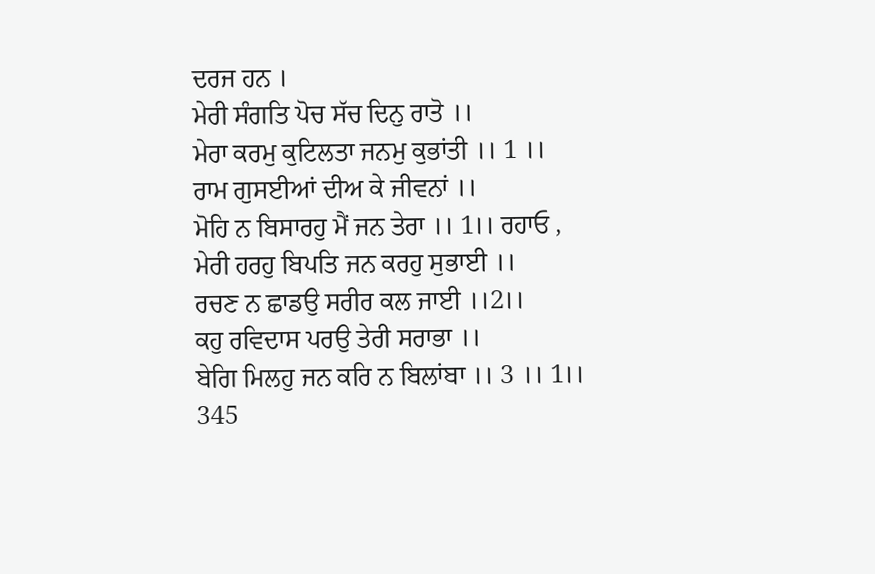ਦਰਜ ਹਨ ।
ਮੇਰੀ ਸੰਗਤਿ ਪੋਚ ਸੱਚ ਦਿਨੁ ਰਾਤੋ ।।
ਮੇਰਾ ਕਰਮੁ ਕੁਟਿਲਤਾ ਜਨਮੁ ਕੁਭਾਂਤੀ ।। 1 ।।
ਰਾਮ ਗੁਸਈਆਂ ਦੀਅ ਕੇ ਜੀਵਨਾਂ ।।
ਮੋਹਿ ਨ ਬਿਸਾਰਹੁ ਮੈਂ ਜਨ ਤੇਰਾ ।। 1।। ਰਹਾਓ ,
ਮੇਰੀ ਹਰਹੁ ਬਿਪਤਿ ਜਨ ਕਰਹੁ ਸੁਭਾਈ ।।
ਰਚਣ ਨ ਛਾਡਉ ਸਰੀਰ ਕਲ ਜਾਈ ।।2।।
ਕਹੁ ਰਵਿਦਾਸ ਪਰਉ ਤੇਰੀ ਸਰਾਭਾ ।।
ਬੇਗਿ ਮਿਲਹੁ ਜਨ ਕਰਿ ਨ ਬਿਲਾਂਬਾ ।। 3 ।। 1।। 345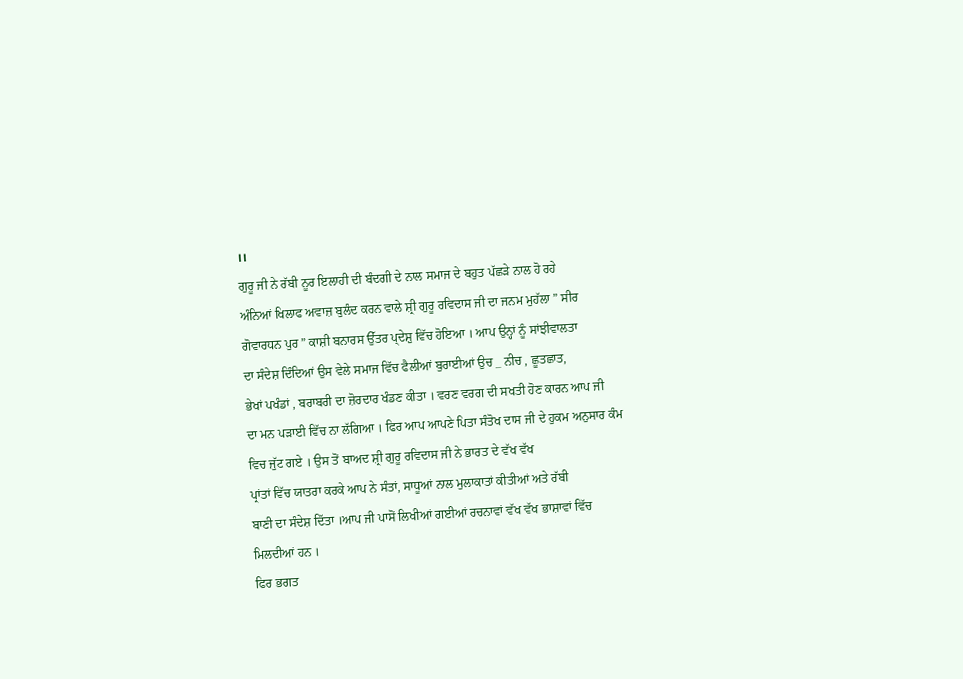।।
ਗੁਰੂ ਜੀ ਨੇ ਰੱਬੀ ਨੂਰ ਇਲਾਹੀ ਦੀ ਬੰਦਗੀ ਦੇ ਨਾਲ ਸਮਾਜ ਦੇ ਬਹੁਤ ਪੱਛੜੇ ਨਾਲ ਹੋ ਰਹੇ
ਅੰਨਿਆਂ ਖਿਲਾਫ ਅਵਾਜ਼ ਬੁਲੰਦ ਕਰਨ ਵਾਲੇ ਸ਼੍ਰੀ ਗੁਰੂ ਰਵਿਦਾਸ ਜੀ ਦਾ ਜਨਮ ਮੁਹੱਲਾ ” ਸੀਰ
ਗੋਵਾਰਧਨ ਪੁਰ ” ਕਾਸ਼ੀ ਬਨਾਰਸ ਉੱਤਰ ਪ੍ਦੇਸ਼ੁ ਵਿੱਚ ਹੋਇਆ । ਆਪ ਉਨ੍ਹਾਂ ਨੂੰ ਸਾਂਝੀਵਾਲਤਾ
ਦਾ ਸੰਦੇਸ਼ ਦਿੰਦਿਆਂ ਉਸ ਵੇਲੇ ਸਮਾਜ ਵਿੱਚ ਫੈਲੀਆਂ ਬੁਰਾਈਆਂ ਉਚ _ ਨੀਚ , ਛੂਤਛਾਤ,
ਭੇਖਾਂ ਪਖੰਡਾਂ , ਬਰਾਬਰੀ ਦਾ ਜ਼ੋਰਦਾਰ ਖੰਡਣ ਕੀਤਾ । ਵਰਣ ਵਰਗ ਦੀ ਸਖਤੀ ਹੋਣ ਕਾਰਨ ਆਪ ਜੀ
ਦਾ ਮਨ ਪੜਾਈ ਵਿੱਚ ਨਾ ਲੱਗਿਆ । ਫਿਰ ਆਪ ਆਪਣੇ ਪਿਤਾ ਸੰਤੋਖ ਦਾਸ ਜੀ ਦੇ ਹੁਕਮ ਅਨੁਸਾਰ ਕੰਮ
ਵਿਚ ਜੁੱਟ ਗਏ । ਉਸ ਤੋਂ ਬਾਅਦ ਸ਼੍ਰੀ ਗੁਰੂ ਰਵਿਦਾਸ ਜੀ ਨੇ ਭਾਰਤ ਦੇ ਵੱਖ ਵੱਖ
ਪ੍ਰਾਂਤਾਂ ਵਿੱਚ ਯਾਤਰਾ ਕਰਕੇ ਆਪ ਨੇ ਸੰਤਾਂ, ਸਾਧੂਆਂ ਨਾਲ ਮੁਲਾਕਾਤਾਂ ਕੀਤੀਆਂ ਅਤੇ ਰੱਬੀ
ਬਾਣੀ ਦਾ ਸੰਦੇਸ਼ ਦਿੱਤਾ ।ਆਪ ਜੀ ਪਾਸੋਂ ਲਿਖੀਆਂ ਗਈਆਂ ਰਚਨਾਵਾਂ ਵੱਖ ਵੱਖ ਭਾਸ਼ਾਵਾਂ ਵਿੱਚ
ਮਿਲਦੀਆਂ ਹਨ ।
ਫਿਰ ਭਗਤ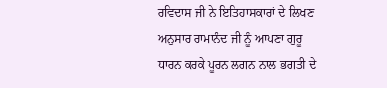ਰਵਿਦਾਸ ਜੀ ਨੇ ਇਤਿਹਾਸਕਾਰਾਂ ਦੇ ਲਿਖਣ ਅਨੁਸਾਰ ਰਾਮਾਨੰਦ ਜੀ ਨੂੰ ਆਪਣਾ ਗੁਰੂ
ਧਾਰਨ ਕਰਕੇ ਪੂਰਨ ਲਗਨ ਨਾਲ ਭਗਤੀ ਦੇ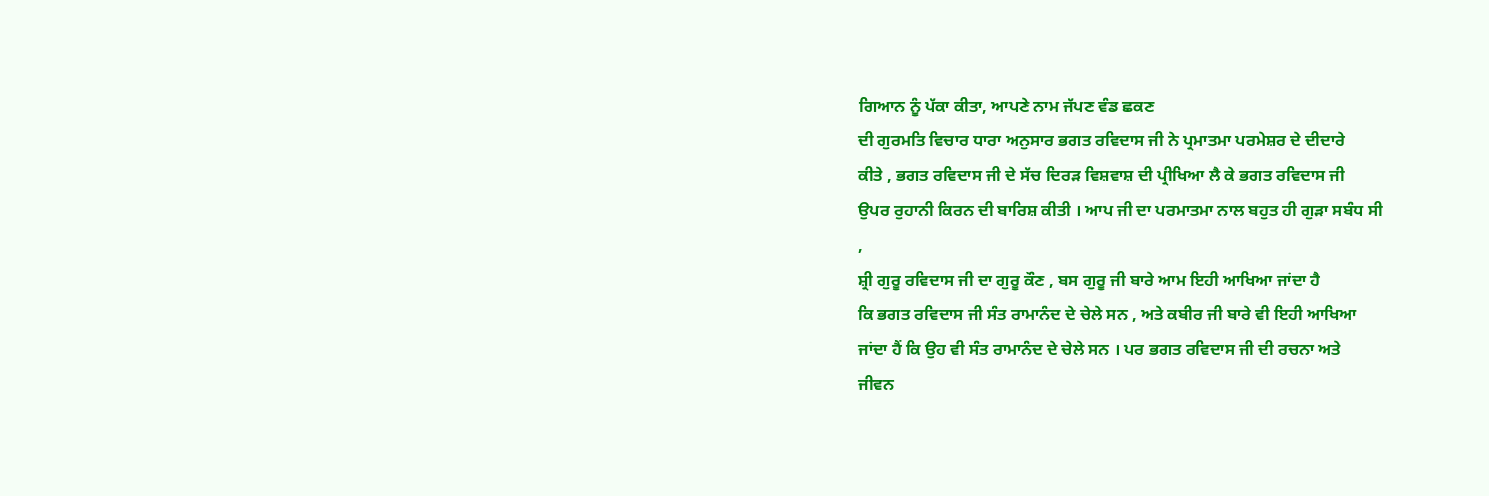ਗਿਆਨ ਨੂੰ ਪੱਕਾ ਕੀਤਾ, ਆਪਣੇ ਨਾਮ ਜੱਪਣ ਵੰਡ ਛਕਣ
ਦੀ ਗੁਰਮਤਿ ਵਿਚਾਰ ਧਾਰਾ ਅਨੁਸਾਰ ਭਗਤ ਰਵਿਦਾਸ ਜੀ ਨੇ ਪ੍ਰਮਾਤਮਾ ਪਰਮੇਸ਼ਰ ਦੇ ਦੀਦਾਰੇ
ਕੀਤੇ , ਭਗਤ ਰਵਿਦਾਸ ਜੀ ਦੇ ਸੱਚ ਦਿਰੜ ਵਿਸ਼ਵਾਸ਼ ਦੀ ਪ੍ਰੀਖਿਆ ਲੈ ਕੇ ਭਗਤ ਰਵਿਦਾਸ ਜੀ
ਉਪਰ ਰੁਹਾਨੀ ਕਿਰਨ ਦੀ ਬਾਰਿਸ਼ ਕੀਤੀ । ਆਪ ਜੀ ਦਾ ਪਰਮਾਤਮਾ ਨਾਲ ਬਹੁਤ ਹੀ ਗੁੜਾ ਸਬੰਧ ਸੀ
,
ਸ਼੍ਰੀ ਗੁਰੂ ਰਵਿਦਾਸ ਜੀ ਦਾ ਗੁਰੂ ਕੌਣ , ਬਸ ਗੁਰੂ ਜੀ ਬਾਰੇ ਆਮ ਇਹੀ ਆਖਿਆ ਜਾਂਦਾ ਹੈ
ਕਿ ਭਗਤ ਰਵਿਦਾਸ ਜੀ ਸੰਤ ਰਾਮਾਨੰਦ ਦੇ ਚੇਲੇ ਸਨ , ਅਤੇ ਕਬੀਰ ਜੀ ਬਾਰੇ ਵੀ ਇਹੀ ਆਖਿਆ
ਜਾਂਦਾ ਹੈਂ ਕਿ ਉਹ ਵੀ ਸੰਤ ਰਾਮਾਨੰਦ ਦੇ ਚੇਲੇ ਸਨ । ਪਰ ਭਗਤ ਰਵਿਦਾਸ ਜੀ ਦੀ ਰਚਨਾ ਅਤੇ
ਜੀਵਨ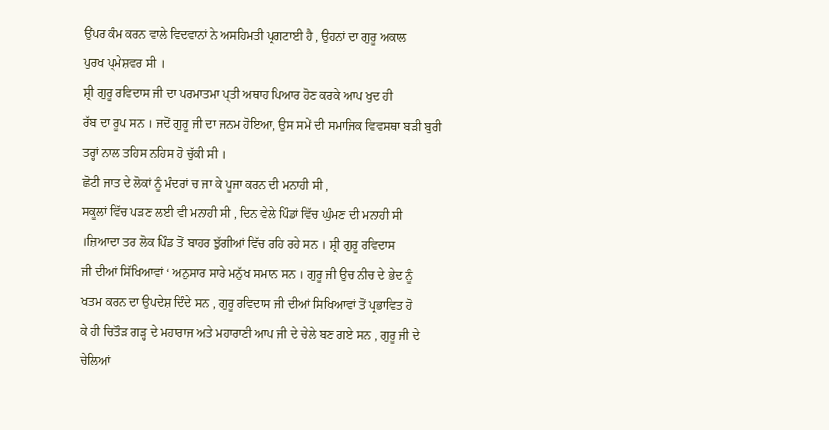ਉਂਪਰ ਕੰਮ ਕਰਨ ਵਾਲੇ ਵਿਦਵਾਨਾਂ ਨੇ ਅਸਹਿਮਤੀ ਪ੍ਰਗਟਾਈ ਹੈ , ਉਹਨਾਂ ਦਾ ਗੁਰੂ ਅਕਾਲ
ਪੁਰਖ ਪ੍ਮੇਸ਼ਵਰ ਸੀ ।
ਸ਼੍ਰੀ ਗੁਰੂ ਰਵਿਦਾਸ ਜੀ ਦਾ ਪਰਮਾਤਮਾ ਪ੍ਤੀ ਅਥਾਹ ਪਿਆਰ ਹੋਣ ਕਰਕੇ ਆਪ ਖੁਦ ਹੀ
ਰੱਬ ਦਾ ਰੂਪ ਸਨ । ਜਦੋਂ ਗੁਰੂ ਜੀ ਦਾ ਜਨਮ ਹੋਇਆ, ਉਸ ਸਮੇਂ ਦੀ ਸਮਾਜਿਕ ਵਿਵਸਥਾ ਬੜੀ ਬੁਰੀ
ਤਰ੍ਹਾਂ ਨਾਲ ਤਹਿਸ ਨਹਿਸ ਹੋ ਚੁੱਕੀ ਸੀ ।
ਛੋਟੀ ਜਾਤ ਦੇ ਲੋਕਾਂ ਨੂੰ ਮੰਦਰਾਂ ਚ ਜਾ ਕੇ ਪੂਜਾ ਕਰਨ ਦੀ ਮਨਾਹੀ ਸੀ ,
ਸਕੂਲਾਂ ਵਿੱਚ ਪੜਣ ਲਈ ਵੀ ਮਨਾਹੀ ਸੀ , ਦਿਨ ਵੇਲੇ ਪਿੰਡਾਂ ਵਿੱਚ ਘੁੰਮਣ ਦੀ ਮਨਾਹੀ ਸੀ
।ਜ਼ਿਆਦਾ ਤਰ ਲੋਕ ਪਿੰਡ ਤੋਂ ਬਾਹਰ ਝੁੱਗੀਆਂ ਵਿੱਚ ਰਹਿ ਰਹੇ ਸਨ । ਸ਼੍ਰੀ ਗੁਰੂ ਰਵਿਦਾਸ
ਜੀ ਦੀਆਂ ਸਿੱਖਿਆਵਾਂ ‘ ਅਨੁਸਾਰ ਸਾਰੇ ਮਨੁੱਖ ਸਮਾਨ ਸਨ । ਗੁਰੂ ਜੀ ਉਚ ਨੀਚ ਦੇ ਭੇਦ ਨੂੰ
ਖਤਮ ਕਰਨ ਦਾ ਉਪਦੇਸ਼ ਦਿੰਦੇ ਸਨ , ਗੁਰੂ ਰਵਿਦਾਸ ਜੀ ਦੀਆਂ ਸਿਖਿਆਵਾਂ ਤੋਂ ਪ੍ਰਭਾਵਿਤ ਹੋ
ਕੇ ਹੀ ਚਿਤੌੜ ਗੜ੍ਹ ਦੇ ਮਹਾਰਾਜ ਅਤੇ ਮਹਾਰਾਣੀ ਆਪ ਜੀ ਦੇ ਚੇਲੇ ਬਣ ਗਏ ਸਨ , ਗੁਰੂ ਜੀ ਦੇ
ਚੇਲਿਆਂ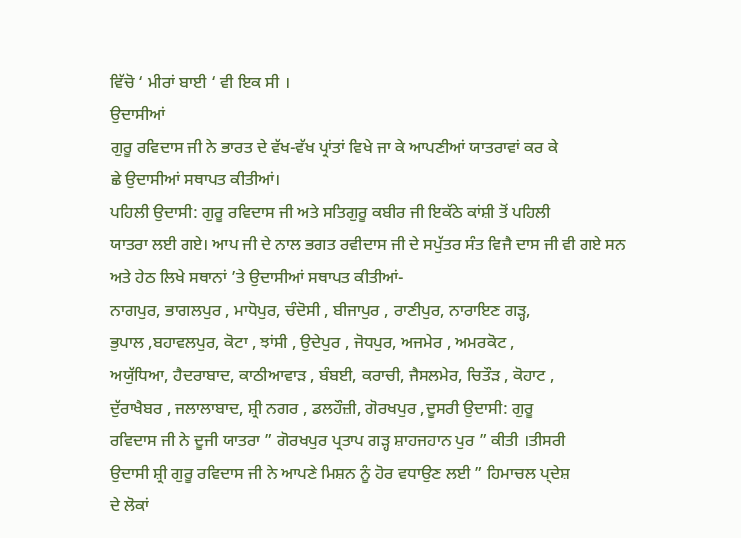ਵਿੱਚੋ ‘ ਮੀਰਾਂ ਬਾਈ ‘ ਵੀ ਇਕ ਸੀ ।
ਉਦਾਸੀਆਂ
ਗੁਰੂ ਰਵਿਦਾਸ ਜੀ ਨੇ ਭਾਰਤ ਦੇ ਵੱਖ-ਵੱਖ ਪ੍ਰਾਂਤਾਂ ਵਿਖੇ ਜਾ ਕੇ ਆਪਣੀਆਂ ਯਾਤਰਾਵਾਂ ਕਰ ਕੇ
ਛੇ ਉਦਾਸੀਆਂ ਸਥਾਪਤ ਕੀਤੀਆਂ।
ਪਹਿਲੀ ਉਦਾਸੀ: ਗੁਰੂ ਰਵਿਦਾਸ ਜੀ ਅਤੇ ਸਤਿਗੁਰੂ ਕਬੀਰ ਜੀ ਇਕੱਠੇ ਕਾਂਸ਼ੀ ਤੋਂ ਪਹਿਲੀ
ਯਾਤਰਾ ਲਈ ਗਏ। ਆਪ ਜੀ ਦੇ ਨਾਲ ਭਗਤ ਰਵੀਦਾਸ ਜੀ ਦੇ ਸਪੁੱਤਰ ਸੰਤ ਵਿਜੈ ਦਾਸ ਜੀ ਵੀ ਗਏ ਸਨ
ਅਤੇ ਹੇਠ ਲਿਖੇ ਸਥਾਨਾਂ ’ਤੇ ਉਦਾਸੀਆਂ ਸਥਾਪਤ ਕੀਤੀਆਂ-
ਨਾਗਪੁਰ, ਭਾਗਲਪੁਰ , ਮਾਧੋਪੁਰ, ਚੰਦੋਸੀ , ਬੀਜਾਪੁਰ , ਰਾਣੀਪੁਰ, ਨਾਰਾਇਣ ਗੜ੍ਹ,
ਭੁਪਾਲ ,ਬਹਾਵਲਪੁਰ, ਕੋਟਾ , ਝਾਂਸੀ , ਉਦੇਪੁਰ , ਜੋਧਪੁਰ, ਅਜਮੇਰ , ਅਮਰਕੋਟ ,
ਅਯੁੱਧਿਆ, ਹੈਦਰਾਬਾਦ, ਕਾਠੀਆਵਾੜ , ਬੰਬਈ, ਕਰਾਚੀ, ਜੈਸਲਮੇਰ, ਚਿਤੌੜ , ਕੋਹਾਟ ,
ਦੁੱਰਾਖੈਬਰ , ਜਲਾਲਾਬਾਦ, ਸ਼੍ਰੀ ਨਗਰ , ਡਲਹੌਜ਼ੀ, ਗੋਰਖਪੁਰ ,ਦੂਸਰੀ ਉਦਾਸੀ: ਗੁਰੂ
ਰਵਿਦਾਸ ਜੀ ਨੇ ਦੂਜੀ ਯਾਤਰਾ ” ਗੋਰਖਪੁਰ ਪ੍ਰਤਾਪ ਗੜ੍ਹ ਸ਼ਾਹਜਹਾਨ ਪੁਰ ” ਕੀਤੀ ।ਤੀਸਰੀ
ਉਦਾਸੀ ਸ਼੍ਰੀ ਗੁਰੂ ਰਵਿਦਾਸ ਜੀ ਨੇ ਆਪਣੇ ਮਿਸ਼ਨ ਨੂੰ ਹੋਰ ਵਧਾਉਣ ਲਈ ” ਹਿਮਾਚਲ ਪ੍ਦੇਸ਼
ਦੇ ਲੋਕਾਂ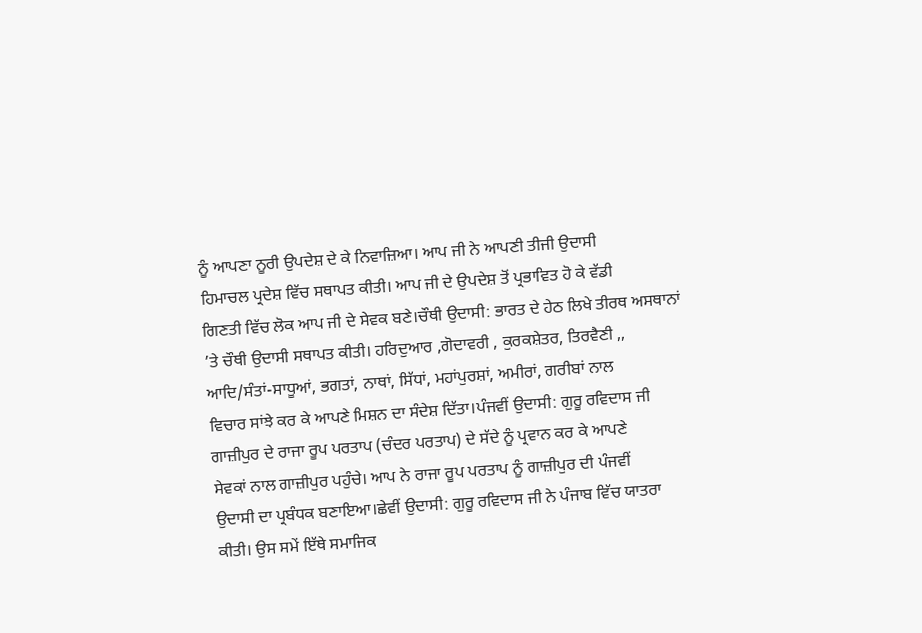ਨੂੰ ਆਪਣਾ ਨੂਰੀ ਉਪਦੇਸ਼ ਦੇ ਕੇ ਨਿਵਾਜ਼ਿਆ। ਆਪ ਜੀ ਨੇ ਆਪਣੀ ਤੀਜੀ ਉਦਾਸੀ
ਹਿਮਾਚਲ ਪ੍ਰਦੇਸ਼ ਵਿੱਚ ਸਥਾਪਤ ਕੀਤੀ। ਆਪ ਜੀ ਦੇ ਉਪਦੇਸ਼ ਤੋਂ ਪ੍ਰਭਾਵਿਤ ਹੋ ਕੇ ਵੱਡੀ
ਗਿਣਤੀ ਵਿੱਚ ਲੋਕ ਆਪ ਜੀ ਦੇ ਸੇਵਕ ਬਣੇ।ਚੌਥੀ ਉਦਾਸੀ: ਭਾਰਤ ਦੇ ਹੇਠ ਲਿਖੇ ਤੀਰਥ ਅਸਥਾਨਾਂ
’ਤੇ ਚੌਥੀ ਉਦਾਸੀ ਸਥਾਪਤ ਕੀਤੀ। ਹਰਿਦੁਆਰ ,ਗੋਦਾਵਰੀ , ਕੁਰਕਸ਼ੇਤਰ, ਤਿਰਵੈਣੀ ,,
ਆਦਿ/ਸੰਤਾਂ-ਸਾਧੂਆਂ, ਭਗਤਾਂ, ਨਾਥਾਂ, ਸਿੱਧਾਂ, ਮਹਾਂਪੁਰਸ਼ਾਂ, ਅਮੀਰਾਂ, ਗਰੀਬਾਂ ਨਾਲ
ਵਿਚਾਰ ਸਾਂਝੇ ਕਰ ਕੇ ਆਪਣੇ ਮਿਸ਼ਨ ਦਾ ਸੰਦੇਸ਼ ਦਿੱਤਾ।ਪੰਜਵੀਂ ਉਦਾਸੀ: ਗੁਰੂ ਰਵਿਦਾਸ ਜੀ
ਗਾਜ਼ੀਪੁਰ ਦੇ ਰਾਜਾ ਰੂਪ ਪਰਤਾਪ (ਚੰਦਰ ਪਰਤਾਪ) ਦੇ ਸੱਦੇ ਨੂੰ ਪ੍ਰਵਾਨ ਕਰ ਕੇ ਆਪਣੇ
ਸੇਵਕਾਂ ਨਾਲ ਗਾਜ਼ੀਪੁਰ ਪਹੁੰਚੇ। ਆਪ ਨੇ ਰਾਜਾ ਰੂਪ ਪਰਤਾਪ ਨੂੰ ਗਾਜ਼ੀਪੁਰ ਦੀ ਪੰਜਵੀਂ
ਉਦਾਸੀ ਦਾ ਪ੍ਰਬੰਧਕ ਬਣਾਇਆ।ਛੇਵੀਂ ਉਦਾਸੀ: ਗੁਰੂ ਰਵਿਦਾਸ ਜੀ ਨੇ ਪੰਜਾਬ ਵਿੱਚ ਯਾਤਰਾ
ਕੀਤੀ। ਉਸ ਸਮੇਂ ਇੱਥੇ ਸਮਾਜਿਕ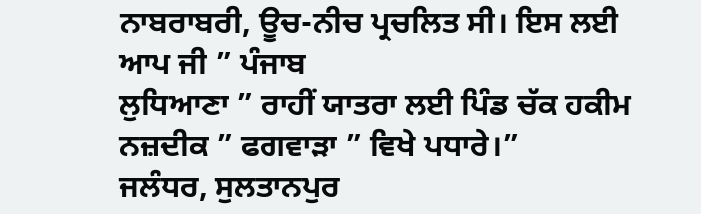ਨਾਬਰਾਬਰੀ, ਊਚ-ਨੀਚ ਪ੍ਰਚਲਿਤ ਸੀ। ਇਸ ਲਈ ਆਪ ਜੀ ” ਪੰਜਾਬ
ਲੁਧਿਆਣਾ ” ਰਾਹੀਂ ਯਾਤਰਾ ਲਈ ਪਿੰਡ ਚੱਕ ਹਕੀਮ ਨਜ਼ਦੀਕ ” ਫਗਵਾੜਾ ” ਵਿਖੇ ਪਧਾਰੇ।”
ਜਲੰਧਰ, ਸੁਲਤਾਨਪੁਰ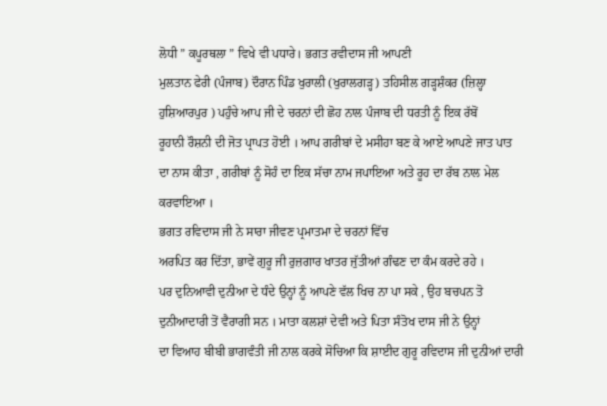ਲੋਧੀ ” ਕਪੂਰਥਲਾ ” ਵਿਖੇ ਵੀ ਪਧਾਰੇ। ਭਗਤ ਰਵੀਦਾਸ ਜੀ ਆਪਣੀ
ਮੁਲਤਾਨ ਫੇਰੀ (ਪੰਜਾਬ) ਦੌਰਾਨ ਪਿੰਡ ਖੁਰਾਲੀ (ਖੁਰਾਲਗੜ੍ਹ) ਤਹਿਸੀਲ ਗੜ੍ਹਸ਼ੰਕਰ (ਜ਼ਿਲ੍ਹਾ
ਹੁਸ਼ਿਆਰਪੁਰ ) ਪਹੁੰਚੇ ਆਪ ਜੀ ਦੇ ਚਰਨਾਂ ਦੀ ਛੋਹ ਨਾਲ ਪੰਜਾਬ ਦੀ ਧਰਤੀ ਨੂੰ ਇਕ ਰੱਬੋਂ
ਰੂਹਾਨੀ ਰੌਸ਼ਨੀ ਦੀ ਜੋਤ ਪ੍ਰਾਪਤ ਹੋਈ । ਆਪ ਗਰੀਬਾਂ ਦੇ ਮਸੀਹਾ ਬਣ ਕੇ ਆਏ ਆਪਣੇ ਜਾਤ ਪਾਤ
ਦਾ ਨਾਸ ਕੀਤਾ , ਗਰੀਬਾਂ ਨੂੰ ਸੋਹੰ ਦਾ ਇਕ ਸੱਚਾ ਨਾਮ ਜਪਾਇਆ ਅਤੇ ਰੂਹ ਦਾ ਰੱਬ ਨਾਲ ਮੇਲ
ਕਰਵਾਇਆ ।
ਭਗਤ ਰਵਿਦਾਸ ਜੀ ਨੇ ਸਾਰਾ ਜੀਵਣ ਪ੍ਰਮਾਤਮਾ ਦੇ ਚਰਨਾਂ ਵਿੱਚ
ਅਰਪਿਤ ਕਰ ਦਿੱਤਾ, ਭਾਵੇਂ ਗੁਰੂ ਜੀ ਰੁਜ਼ਗਾਰ ਖਾਤਰ ਜੁੱਤੀਆਂ ਗੰਢਣ ਦਾ ਕੰਮ ਕਰਦੇ ਰਹੇ ।
ਪਰ ਦੁਨਿਆਵੀ ਦੁਨੀਆ ਦੇ ਧੰਦੇ ਉਨ੍ਹਾਂ ਨੂੰ ਆਪਣੇ ਵੱਲ ਖਿਚ ਨਾ ਪਾ ਸਕੇ , ਉਹ ਬਚਪਨ ਤੋ
ਦੁਨੀਆਦਾਰੀ ਤੋਂ ਵੈਰਾਗੀ ਸਨ । ਮਾਤਾ ਕਲਸ਼ਾਂ ਦੇਵੀ ਅਤੇ ਪਿਤਾ ਸੰਤੋਖ ਦਾਸ ਜੀ ਨੇ ਉਨ੍ਹਾਂ
ਦਾ ਵਿਆਹ ਬੀਬੀ ਭਾਗਵੰਤੀ ਜੀ ਨਾਲ ਕਰਕੇ ਸੋਚਿਆ ਕਿ ਸ਼ਾਈਦ ਗੁਰੂ ਰਵਿਦਾਸ ਜੀ ਦੁਨੀਆਂ ਦਾਰੀ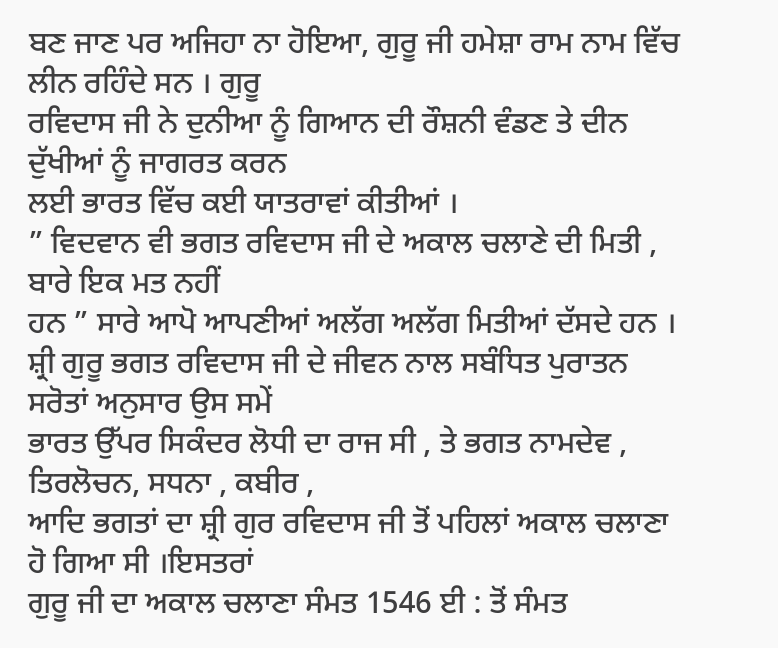ਬਣ ਜਾਣ ਪਰ ਅਜਿਹਾ ਨਾ ਹੋਇਆ, ਗੁਰੂ ਜੀ ਹਮੇਸ਼ਾ ਰਾਮ ਨਾਮ ਵਿੱਚ ਲੀਨ ਰਹਿੰਦੇ ਸਨ । ਗੁਰੂ
ਰਵਿਦਾਸ ਜੀ ਨੇ ਦੁਨੀਆ ਨੂੰ ਗਿਆਨ ਦੀ ਰੌਸ਼ਨੀ ਵੰਡਣ ਤੇ ਦੀਨ ਦੁੱਖੀਆਂ ਨੂੰ ਜਾਗਰਤ ਕਰਨ
ਲਈ ਭਾਰਤ ਵਿੱਚ ਕਈ ਯਾਤਰਾਵਾਂ ਕੀਤੀਆਂ ।
” ਵਿਦਵਾਨ ਵੀ ਭਗਤ ਰਵਿਦਾਸ ਜੀ ਦੇ ਅਕਾਲ ਚਲਾਣੇ ਦੀ ਮਿਤੀ , ਬਾਰੇ ਇਕ ਮਤ ਨਹੀਂ
ਹਨ ” ਸਾਰੇ ਆਪੋ ਆਪਣੀਆਂ ਅਲੱਗ ਅਲੱਗ ਮਿਤੀਆਂ ਦੱਸਦੇ ਹਨ ।
ਸ਼੍ਰੀ ਗੁਰੂ ਭਗਤ ਰਵਿਦਾਸ ਜੀ ਦੇ ਜੀਵਨ ਨਾਲ ਸਬੰਧਿਤ ਪੁਰਾਤਨ ਸਰੋਤਾਂ ਅਨੁਸਾਰ ਉਸ ਸਮੇਂ
ਭਾਰਤ ਉੱਪਰ ਸਿਕੰਦਰ ਲੋਧੀ ਦਾ ਰਾਜ ਸੀ , ਤੇ ਭਗਤ ਨਾਮਦੇਵ , ਤਿਰਲੋਚਨ, ਸਧਨਾ , ਕਬੀਰ ,
ਆਦਿ ਭਗਤਾਂ ਦਾ ਸ਼੍ਰੀ ਗੁਰ ਰਵਿਦਾਸ ਜੀ ਤੋਂ ਪਹਿਲਾਂ ਅਕਾਲ ਚਲਾਣਾ ਹੋ ਗਿਆ ਸੀ ।ਇਸਤਰਾਂ
ਗੁਰੂ ਜੀ ਦਾ ਅਕਾਲ ਚਲਾਣਾ ਸੰਮਤ 1546 ਈ : ਤੋਂ ਸੰਮਤ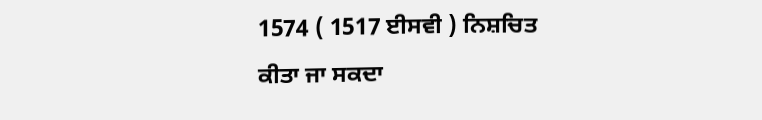1574 ( 1517 ਈਸਵੀ ) ਨਿਸ਼ਚਿਤ
ਕੀਤਾ ਜਾ ਸਕਦਾ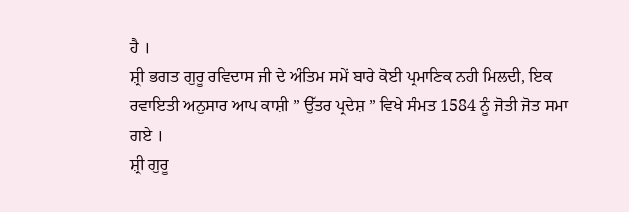ਹੈ ।
ਸ਼੍ਰੀ ਭਗਤ ਗੁਰੂ ਰਵਿਦਾਸ ਜੀ ਦੇ ਅੰਤਿਮ ਸਮੇਂ ਬਾਰੇ ਕੋਈ ਪ੍ਰਮਾਣਿਕ ਨਹੀ ਮਿਲਦੀ, ਇਕ
ਰਵਾਇਤੀ ਅਨੁਸਾਰ ਆਪ ਕਾਸ਼ੀ ” ਉੱਤਰ ਪ੍ਰਦੇਸ਼ ” ਵਿਖੇ ਸੰਮਤ 1584 ਨੂੰ ਜੋਤੀ ਜੋਤ ਸਮਾ ਗਏ ।
ਸ਼੍ਰੀ ਗੁਰੂ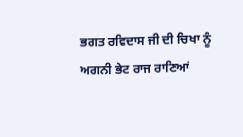ਭਗਤ ਰਵਿਦਾਸ ਜੀ ਦੀ ਚਿਖਾ ਨੂੰ ਅਗਨੀ ਭੇਟ ਰਾਜ ਰਾਣਿਆਂ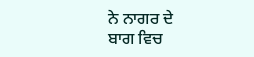ਨੇ ਨਾਗਰ ਦੇ
ਬਾਗ ਵਿਚ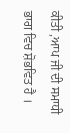ਕੀਤੀ ,ਆਪ ਜੀ ਦੀ ਸਮਾਧੀ ਭਾਗ ਵਿਚ ਸ਼ੋਭਵਿਤ ਹੈ ।